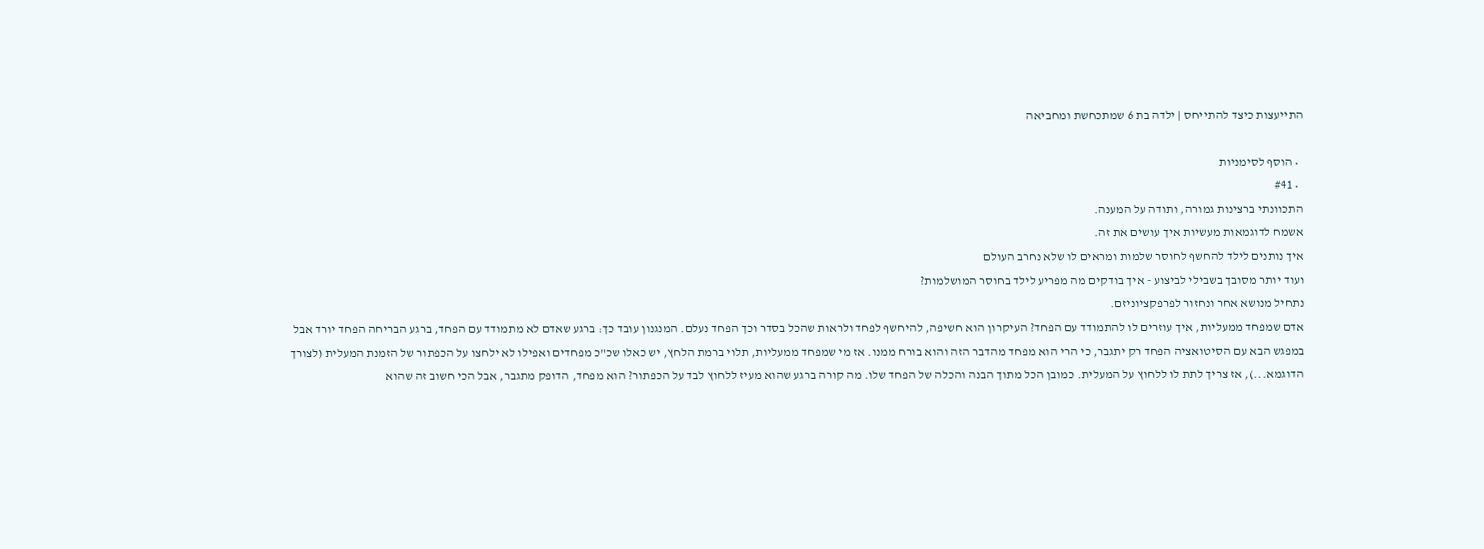התייעצות כיצד להתייחס | ילדה בת 6 שמתכחשת ומחביאה

  • הוסף לסימניות
  • #41
התכוונתי ברצינות גמורה, ותודה על המענה.
אשמח לדוגמאות מעשיות איך עושים את זה.
איך נותנים לילד להחשף לחוסר שלמות ומראים לו שלא נחרב העולם
ועוד יותר מסובך בשבילי לביצוע - איך בודקים מה מפריע לילד בחוסר המושלמות?
נתחיל מנושא אחר ונחזור לפרפקציוניזם.
אדם שמפחד ממעליות, איך עוזרים לו להתמודד עם הפחד? העיקרון הוא חשיפה, להיחשף לפחד ולראות שהכל בסדר וכך הפחד נעלם. המנגנון עובד כך: ברגע שאדם לא מתמודד עם הפחד, ברגע הבריחה הפחד יורד אבל במפגש הבא עם הסיטואציה הפחד רק יתגבר, כי הרי הוא מפחד מהדבר הזה והוא בורח ממנו. אז מי שמפחד ממעליות, תלוי ברמת הלחץ, יש כאלו שכ"כ מפחדים ואפילו לא ילחצו על הכפתור של הזמנת המעלית (לצורך הדוגמא...), אז צריך לתת לו ללחוץ על המעלית. כמובן הכל מתוך הבנה והכלה של הפחד שלו. מה קורה ברגע שהוא מעיז ללחוץ לבד על הכפתור? הוא מפחד, הדופק מתגבר, אבל הכי חשוב זה שהוא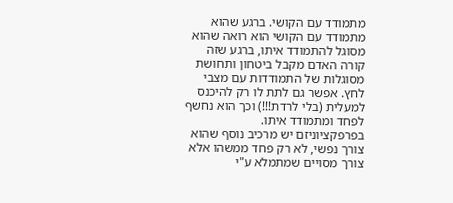מתמודד עם הקושי. ברגע שהוא מתמודד עם הקושי הוא רואה שהוא מסוגל להתמודד איתו, ברגע שזה קורה האדם מקבל ביטחון ותחושת מסוגלות של התמודדות עם מצבי לחץ. אפשר גם לתת לו רק להיכנס למעלית (בלי לרדת!!!) וכך הוא נחשף לפחד ומתמודד איתו.
בפרפקציוניזם יש מרכיב נוסף שהוא צורך נפשי, לא רק פחד ממשהו אלא צורך מסויים שמתמלא ע"י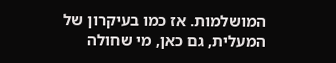המושלמות. אז כמו בעיקרון של המעלית, גם כאן, מי שחולה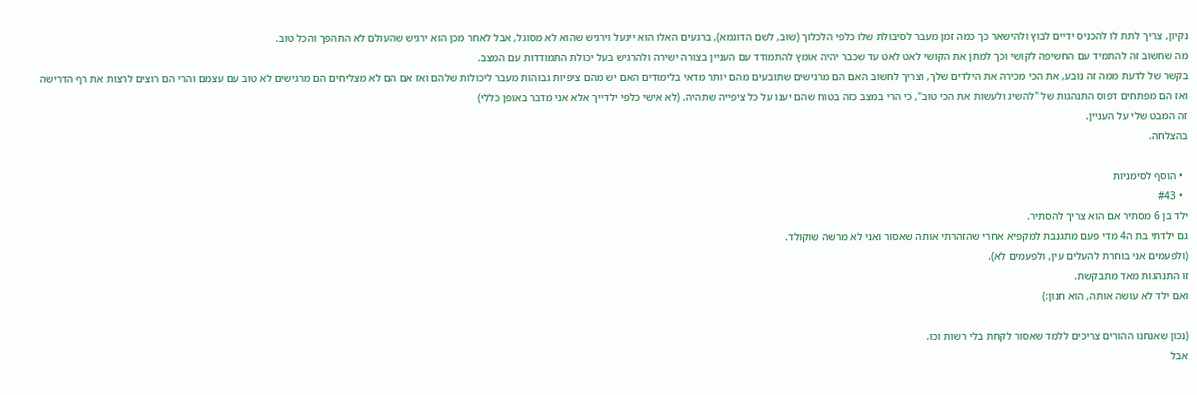נקיון, צריך לתת לו להכניס ידיים לבוץ ולהישאר כך כמה זמן מעבר לסיבולת שלו כלפי הלכלוך (שוב, לשם הדוגמא), ברגעים האלו הוא ייגעל וירגיש שהוא לא מסוגל, אבל לאחר מכן הוא ירגיש שהעולם לא התהפך והכל טוב.
מה שחשוב זה להתמיד עם החשיפה לקושי וכך למתן את הקושי לאט לאט עד שכבר יהיה אומץ להתמודד עם העניין בצורה ישירה ולהרגיש בעל יכולת התמודדות עם המצב.
בקשר של לדעת ממה זה נובע, את הכי מכירה את הילדים שלך, וצריך לחשוב האם הם מרגישים שתובעים מהם יותר מדאי בלימודים האם יש מהם ציפיות גבוהות מעבר ליכולות שלהם ואז אם הם לא מצליחים הם מרגישים לא טוב עם עצמם והרי הם רוצים לרצות את רף הדרישה ואז הם מפתחים דפוס התנהגות של "להשיג ולעשות את הכי טוב", כי הרי במצב כזה בטוח שהם יענו על כל ציפייה שתהיה. (לא אישי כלפי ילדייך אלא אני מדבר באופן כללי)
זה המבט שלי על העניין.
בהצלחה.

  • הוסף לסימניות
  • #43
ילד בן 6 מסתיר אם הוא צריך להסתיר.
גם ילדתי בת ה4 מדי פעם מתגנבת למקפיא אחרי שהזהרתי אותה שאסור ואני לא מרשה שוקולד.
(ולפעמים אני בוחרת להעלים עין, ולפעמים לא).
זו התנהגות מאד מתבקשת.
ואם ילד לא עושה אותה, הוא חנון:)

(נכון שאנחנו ההורים צריכים ללמד שאסור לקחת בלי רשות וכו.
אבל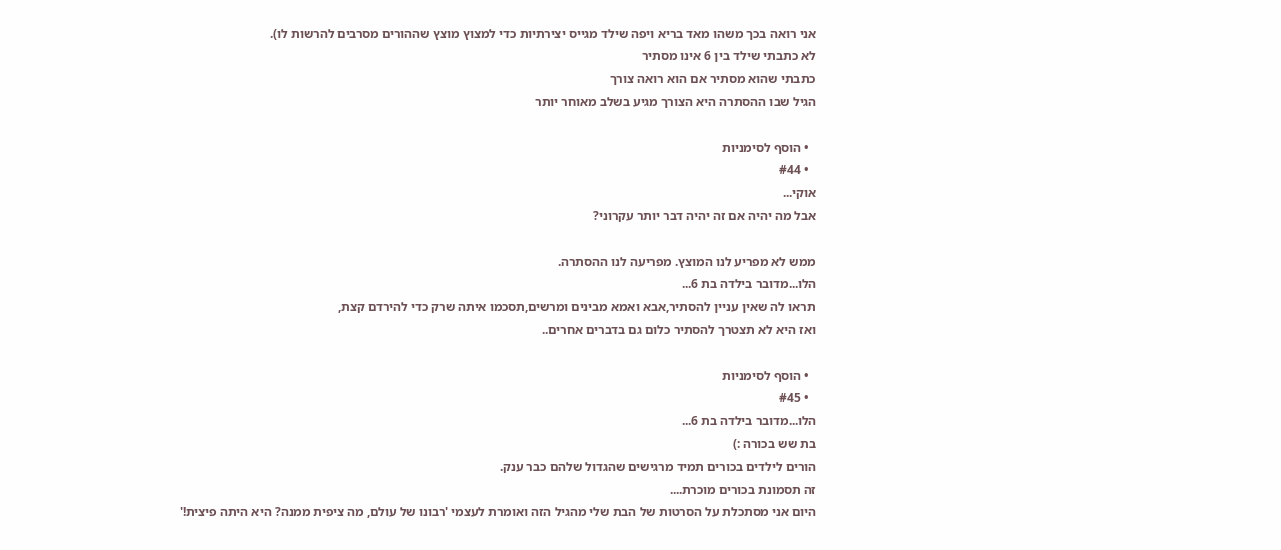אני רואה בכך משהו מאד בריא ויפה שילד מגייס יצירתיות כדי למצוץ מוצץ שההורים מסרבים להרשות לו).
לא כתבתי שילד בין 6 אינו מסתיר
כתבתי שהוא מסתיר אם הוא רואה צורך
הגיל שבו ההסתרה היא הצורך מגיע בשלב מאוחר יותר

  • הוסף לסימניות
  • #44
אוקי...
אבל מה יהיה אם זה יהיה דבר יותר עקרוני?

ממש לא מפריע לנו המוצץ. מפריעה לנו ההסתרה.
הלו...מדובר בילדה בת 6...
תראו לה שאין עניין להסתיר,אבא ואמא מבינים ומרשים,תסכמו איתה שרק כדי להירדם קצת,
ואז היא לא תצטרך להסתיר כלום גם בדברים אחרים..

  • הוסף לסימניות
  • #45
הלו...מדובר בילדה בת 6...
בת שש בכורה :)
הורים לילדים בכורים תמיד מרגישים שהגדול שלהם כבר ענק.
זה תסמונת בכורים מוכרת....
היום אני מסתכלת על הסרטות של הבת שלי מהגיל הזה ואומרת לעצמי 'רבונו של עולם, מה ציפית ממנה? היא היתה פיצית!'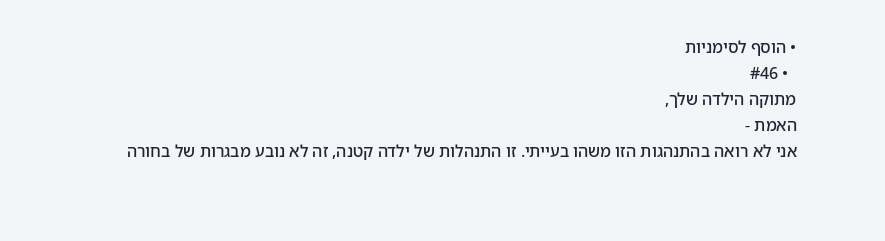• הוסף לסימניות
  • #46
מתוקה הילדה שלך,
האמת -
אני לא רואה בהתנהגות הזו משהו בעייתי. זו התנהלות של ילדה קטנה, זה לא נובע מבגרות של בחורה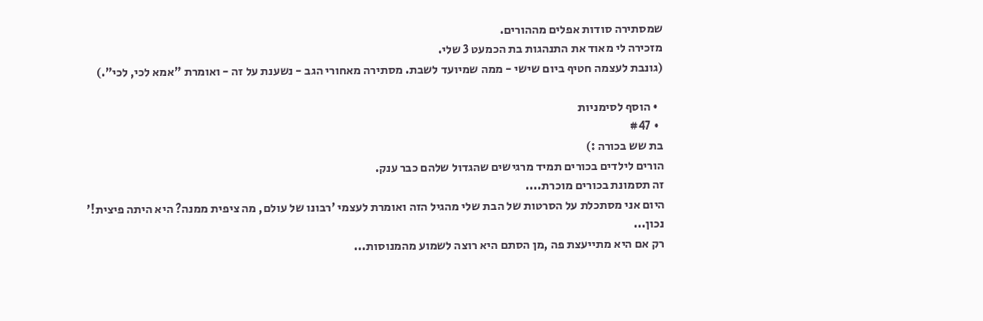שמסתירה סודות אפלים מההורים.
מזכירה לי מאוד את התנהגות בת הכמעט 3 שלי.
(גונבת לעצמה חטיף ביום שישי - ממה שמיועד לשבת. מסתירה מאחורי הגב - נשענת על זה - ואומרת "אמא לכי, לכי".)

  • הוסף לסימניות
  • #47
בת שש בכורה :)
הורים לילדים בכורים תמיד מרגישים שהגדול שלהם כבר ענק.
זה תסמונת בכורים מוכרת....
היום אני מסתכלת על הסרטות של הבת שלי מהגיל הזה ואומרת לעצמי 'רבונו של עולם, מה ציפית ממנה? היא היתה פיצית!'
נכון...
רק אם היא מתייעצת פה ,מן הסתם היא רוצה לשמוע מהמנוסות...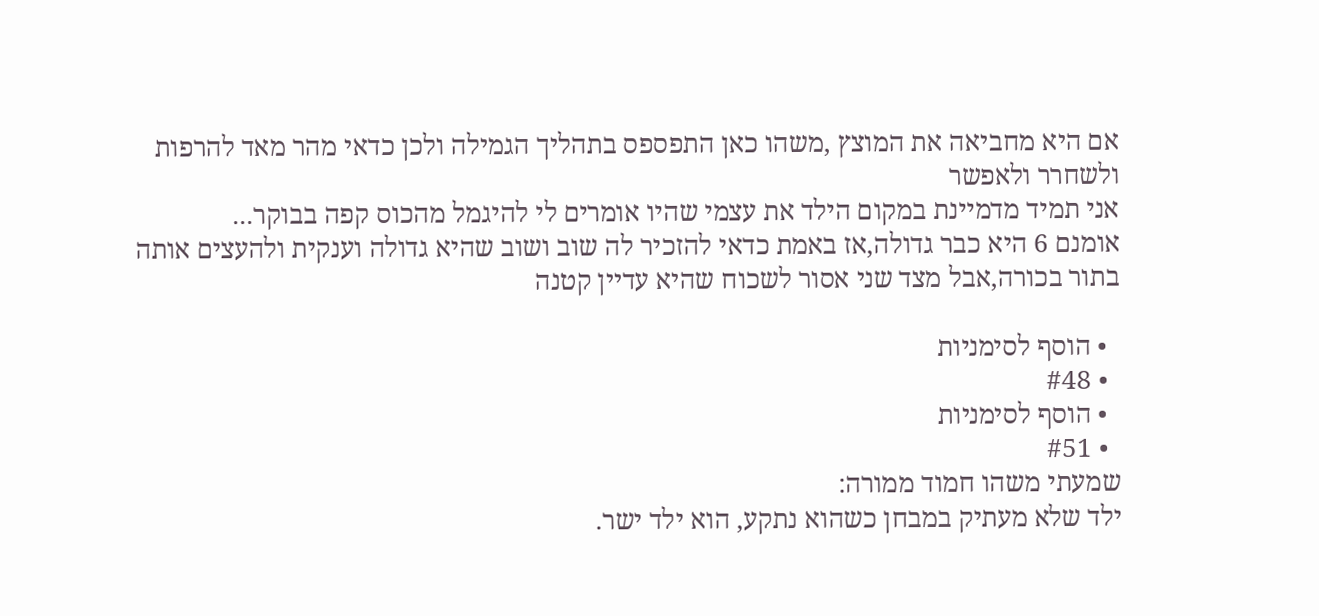אם היא מחביאה את המוצץ ,משהו כאן התפספס בתהליך הגמילה ולכן כדאי מהר מאד להרפות ולשחרר ולאפשר
אני תמיד מדמיינת במקום הילד את עצמי שהיו אומרים לי להיגמל מהכוס קפה בבוקר...
אומנם 6 היא כבר גדולה,אז באמת כדאי להזכיר לה שוב ושוב שהיא גדולה וענקית ולהעצים אותה בתור בכורה,אבל מצד שני אסור לשכוח שהיא עדיין קטנה

  • הוסף לסימניות
  • #48
  • הוסף לסימניות
  • #51
שמעתי משהו חמוד ממורה:
ילד שלא מעתיק במבחן כשהוא נתקע, הוא ילד ישר.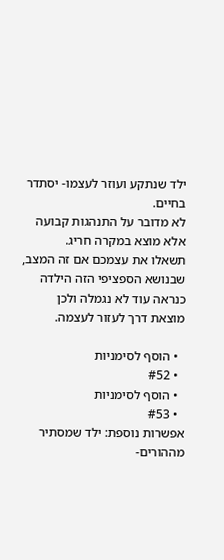ילד שנתקע ועוזר לעצמו- יסתדר בחיים.
לא מדובר על התנהגות קבועה אלא מוצא במקרה חריג.
תשאלו את עצמכם אם זה המצב, שבנושא הספציפי הזה הילדה כנראה עוד לא נגמלה ולכן מוצאת דרך לעזור לעצמה.

  • הוסף לסימניות
  • #52
  • הוסף לסימניות
  • #53
אפשרות נוספת: ילד שמסתיר מההורים-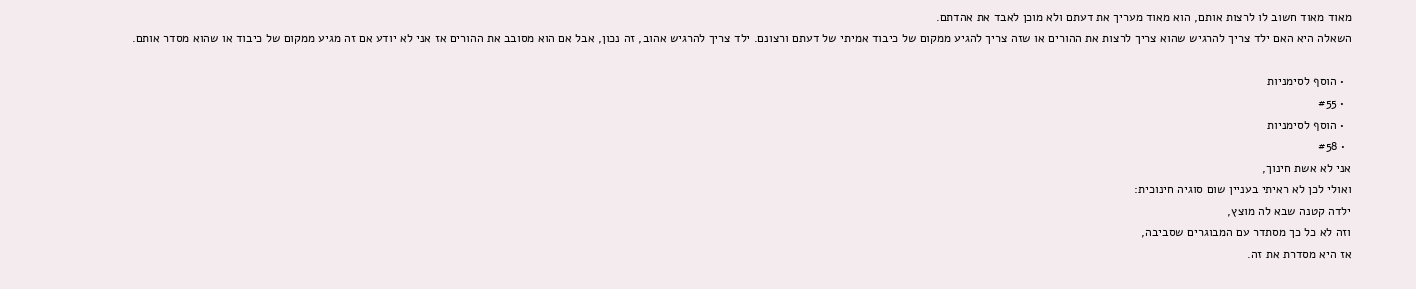מאוד מאוד חשוב לו לרצות אותם, הוא מאוד מעריך את דעתם ולא מוכן לאבד את אהדתם.
השאלה היא האם ילד צריך להרגיש שהוא צריך לרצות את ההורים או שזה צריך להגיע ממקום של כיבוד אמיתי של דעתם ורצונם. ילד צריך להרגיש אהוב, זה נכון, אבל אם הוא מסובב את ההורים אז אני לא יודע אם זה מגיע ממקום של כיבוד או שהוא מסדר אותם.

  • הוסף לסימניות
  • #55
  • הוסף לסימניות
  • #58
אני לא אשת חינוך,
ואולי לכן לא ראיתי בעניין שום סוגיה חינוכית:
ילדה קטנה שבא לה מוצץ,
וזה לא כל כך מסתדר עם המבוגרים שסביבה,
אז היא מסדרת את זה.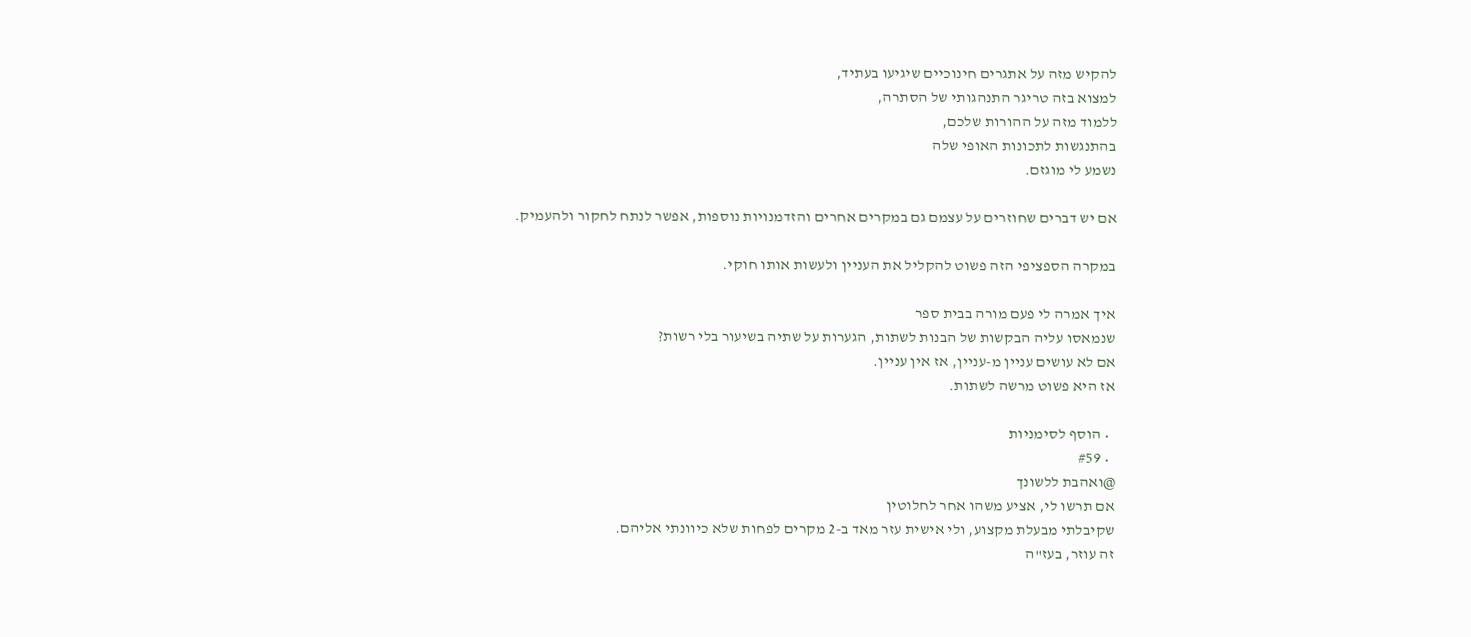להקיש מזה על אתגרים חינוכיים שיגיעו בעתיד,
למצוא בזה טריגר התנהגותי של הסתרה,
ללמוד מזה על ההורות שלכם,
בהתנגשות לתכונות האופי שלה
נשמע לי מוגזם.

אם יש דברים שחוזרים על עצמם גם במקרים אחרים והזדמנויות נוספות, אפשר לנתח לחקור ולהעמיק.

במקרה הספציפי הזה פשוט להקליל את העניין ולעשות אותו חוקי.

איך אמרה לי פעם מורה בבית ספר
שנמאסו עליה הבקשות של הבנות לשתות, הגערות על שתיה בשיעור בלי רשות?
אם לא עושים עניין מ-עניין, אז אין עניין.
אז היא פשוט מרשה לשתות.

  • הוסף לסימניות
  • #59
@ואהבת ללשונך
אם תרשו לי, אציע משהו אחר לחלוטין
שקיבלתי מבעלת מקצוע, ולי אישית עזר מאד ב-2 מקרים לפחות שלא כיוונתי אליהם.
זה עוזר, בעז"ה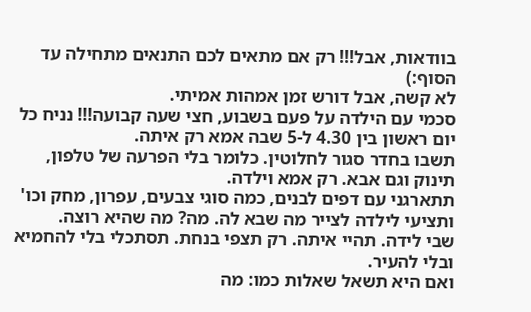בוודאות, אבל!!! רק אם מתאים לכם התנאים מתחילה עד הסוף:)
לא קשה, אבל דורש זמן אמהות אמיתי.
סכמי עם הילדה על פעם בשבוע, חצי שעה קבועה!!! נניח כל יום ראשון בין 4.30 ל-5 שבה אמא רק איתה.
תשבו בחדר סגור לחלוטין. כלומר בלי הפרעה של טלפון, תינוק וגם אבא. רק אמא וילדה.
תתארגני עם דפים לבנים, כמה סוגי צבעים, עפרון, מחק וכו' ותציעי לילדה לצייר מה שבא לה. מה? מה שהיא רוצה.
שבי לידה. תהיי איתה. רק תצפי בנחת. תסתכלי בלי להחמיא ובלי להעיר.
ואם היא תשאל שאלות כמו: מה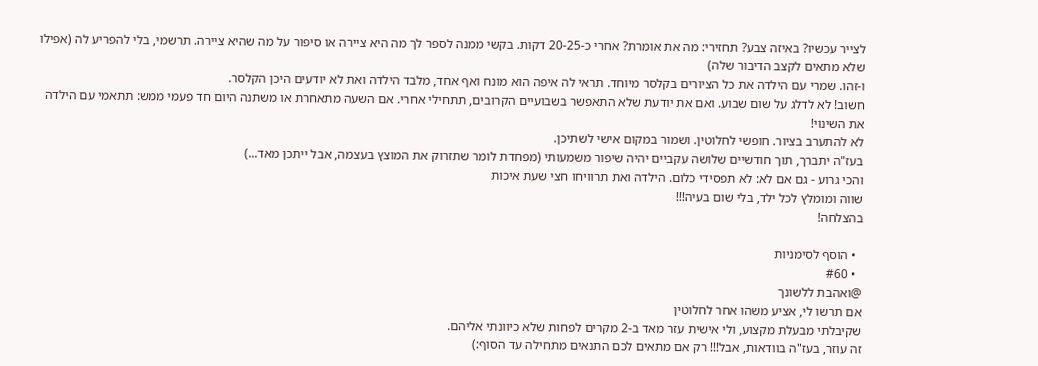לצייר עכשיו? באיזה צבע? תחזירי: מה את אומרת? אחרי כ-20-25 דקות. בקשי ממנה לספר לך מה היא ציירה או סיפור על מה שהיא ציירה. תרשמי, בלי להפריע לה (אפילו שלא מתאים לקצב הדיבור שלה)
ו-זהו. שמרי עם הילדה את כל הציורים בקלסר מיוחד. תראי לה איפה הוא מונח ואף אחד, מלבד הילדה ואת לא יודעים היכן הקלסר.
חשוב! לא לדלג על שום שבוע. ואם את יודעת שלא התאפשר בשבועיים הקרובים, תתחילי אחרי. אם השעה מתאחרת או משתנה היום חד פעמי ממש: תתאמי עם הילדה את השינוי!
לא להתערב בציור. חופשי לחלוטין. ושמור במקום אישי לשתיכן.
בעז"ה יתברך, תוך חודשיים שלושה עקביים יהיה שיפור משמעותי (מפחדת לומר שתזרוק את המוצץ בעצמה, אבל ייתכן מאד...)
והכי גרוע - גם אם לא: לא תפסידי כלום. הילדה ואת תרוויחו חצי שעת איכות
שווה ומומלץ לכל ילד, בלי שום בעיה!!!
בהצלחה!

  • הוסף לסימניות
  • #60
@ואהבת ללשונך
אם תרשו לי, אציע משהו אחר לחלוטין
שקיבלתי מבעלת מקצוע, ולי אישית עזר מאד ב-2 מקרים לפחות שלא כיוונתי אליהם.
זה עוזר, בעז"ה בוודאות, אבל!!! רק אם מתאים לכם התנאים מתחילה עד הסוף:)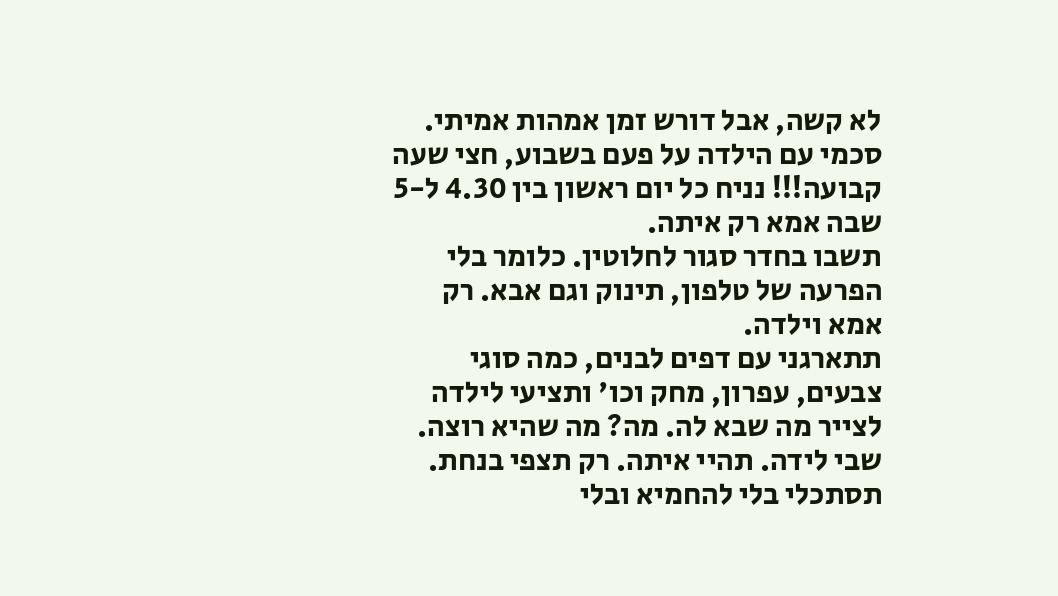לא קשה, אבל דורש זמן אמהות אמיתי.
סכמי עם הילדה על פעם בשבוע, חצי שעה קבועה!!! נניח כל יום ראשון בין 4.30 ל-5 שבה אמא רק איתה.
תשבו בחדר סגור לחלוטין. כלומר בלי הפרעה של טלפון, תינוק וגם אבא. רק אמא וילדה.
תתארגני עם דפים לבנים, כמה סוגי צבעים, עפרון, מחק וכו' ותציעי לילדה לצייר מה שבא לה. מה? מה שהיא רוצה.
שבי לידה. תהיי איתה. רק תצפי בנחת. תסתכלי בלי להחמיא ובלי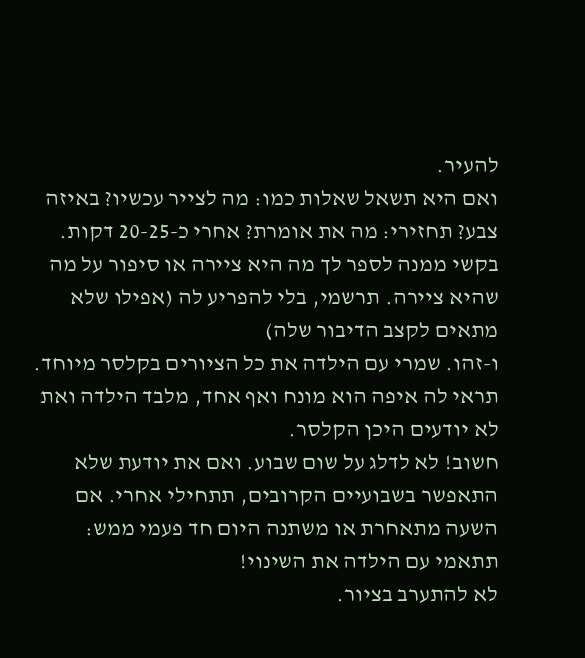להעיר.
ואם היא תשאל שאלות כמו: מה לצייר עכשיו? באיזה צבע? תחזירי: מה את אומרת? אחרי כ-20-25 דקות. בקשי ממנה לספר לך מה היא ציירה או סיפור על מה שהיא ציירה. תרשמי, בלי להפריע לה (אפילו שלא מתאים לקצב הדיבור שלה)
ו-זהו. שמרי עם הילדה את כל הציורים בקלסר מיוחד. תראי לה איפה הוא מונח ואף אחד, מלבד הילדה ואת לא יודעים היכן הקלסר.
חשוב! לא לדלג על שום שבוע. ואם את יודעת שלא התאפשר בשבועיים הקרובים, תתחילי אחרי. אם השעה מתאחרת או משתנה היום חד פעמי ממש: תתאמי עם הילדה את השינוי!
לא להתערב בציור.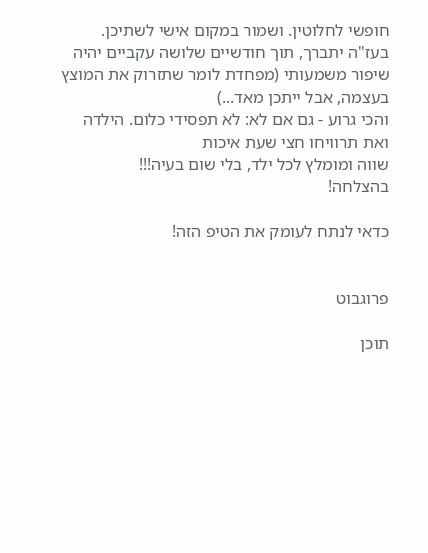חופשי לחלוטין. ושמור במקום אישי לשתיכן.
בעז"ה יתברך, תוך חודשיים שלושה עקביים יהיה שיפור משמעותי (מפחדת לומר שתזרוק את המוצץ בעצמה, אבל ייתכן מאד...)
והכי גרוע - גם אם לא: לא תפסידי כלום. הילדה ואת תרוויחו חצי שעת איכות
שווה ומומלץ לכל ילד, בלי שום בעיה!!!
בהצלחה!

כדאי לנתח לעומק את הטיפ הזה!


פרוגבוט

תוכן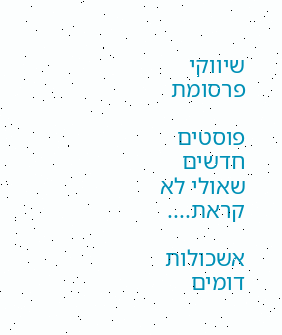שיווקי
פרסומת

פוסטים חדשים שאולי לא קראת....

אשכולות דומים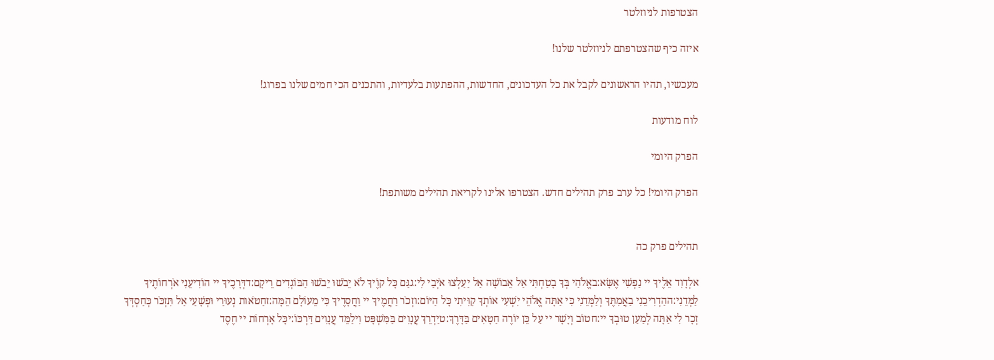הצטרפות לניוזלטר

איזה כיף שהצטרפתם לניוזלטר שלנו!

מעכשיו, תהיו הראשונים לקבל את כל העדכונים, החדשות, ההפתעות בלעדיות, והתכנים הכי חמים שלנו בפרוג!

לוח מודעות

הפרק היומי

הפרק היומי! כל ערב פרק תהילים חדש. הצטרפו אלינו לקריאת תהילים משותפת!


תהילים פרק כה

אלְדָוִד אֵלֶיךָ יי נַפְשִׁי אֶשָּׂא:באֱלֹהַי בְּךָ בָטַחְתִּי אַל אֵבוֹשָׁה אַל יַעַלְצוּ אֹיְבַי לִי:גגַּם כָּל קוֶֹיךָ לֹא יֵבֹשׁוּ יֵבֹשׁוּ הַבּוֹגְדִים רֵיקָם:דדְּרָכֶיךָ יי הוֹדִיעֵנִי אֹרְחוֹתֶיךָ לַמְּדֵנִי:ההַדְרִיכֵנִי בַאֲמִתֶּךָ וְלַמְּדֵנִי כִּי אַתָּה אֱלֹהֵי יִשְׁעִי אוֹתְךָ קִוִּיתִי כָּל הַיּוֹם:וזְכֹר רַחֲמֶיךָ יי וַחֲסָדֶיךָ כִּי מֵעוֹלָם הֵמָּה:זחַטֹּאות נְעוּרַי וּפְשָׁעַי אַל תִּזְכֹּר כְּחַסְדְּךָ זְכָר לִי אַתָּה לְמַעַן טוּבְךָ יי:חטוֹב וְיָשָׁר יי עַל כֵּן יוֹרֶה חַטָּאִים בַּדָּרֶךְ:טיַדְרֵךְ עֲנָוִים בַּמִּשְׁפָּט וִילַמֵּד עֲנָוִים דַּרְכּוֹ:יכָּל אָרְחוֹת יי חֶסֶד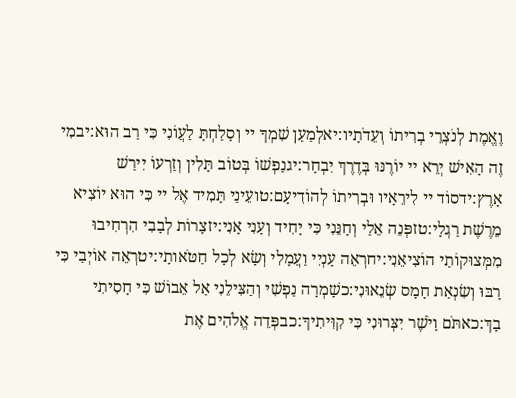וֶאֱמֶת לְנֹצְרֵי בְרִיתוֹ וְעֵדֹתָיו:יאלְמַעַן שִׁמְךָ יי וְסָלַחְתָּ לַעֲוֹנִי כִּי רַב הוּא:יבמִי זֶה הָאִישׁ יְרֵא יי יוֹרֶנּוּ בְּדֶרֶךְ יִבְחָר:יגנַפְשׁוֹ בְּטוֹב תָּלִין וְזַרְעוֹ יִירַשׁ אָרֶץ:ידסוֹד יי לִירֵאָיו וּבְרִיתוֹ לְהוֹדִיעָם:טועֵינַי תָּמִיד אֶל יי כִּי הוּא יוֹצִיא מֵרֶשֶׁת רַגְלָי:טזפְּנֵה אֵלַי וְחָנֵּנִי כִּי יָחִיד וְעָנִי אָנִי:יזצָרוֹת לְבָבִי הִרְחִיבוּ מִמְּצוּקוֹתַי הוֹצִיאֵנִי:יחרְאֵה עָנְיִי וַעֲמָלִי וְשָׂא לְכָל חַטֹּאותָי:יטרְאֵה אוֹיְבַי כִּי רָבּוּ וְשִׂנְאַת חָמָס שְׂנֵאוּנִי:כשָׁמְרָה נַפְשִׁי וְהַצִּילֵנִי אַל אֵבוֹשׁ כִּי חָסִיתִי בָךְ:כאתֹּם וָיֹשֶׁר יִצְּרוּנִי כִּי קִוִּיתִיךָ:כבפְּדֵה אֱלֹהִים אֶת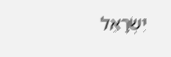יִשְׂרָאֵל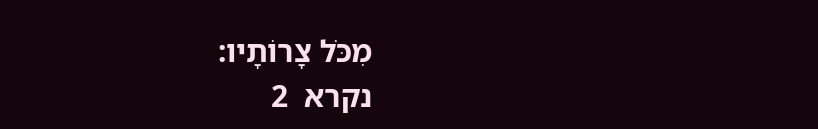מִכֹּל צָרוֹתָיו:
נקרא  2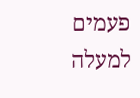פעמים
למעלה